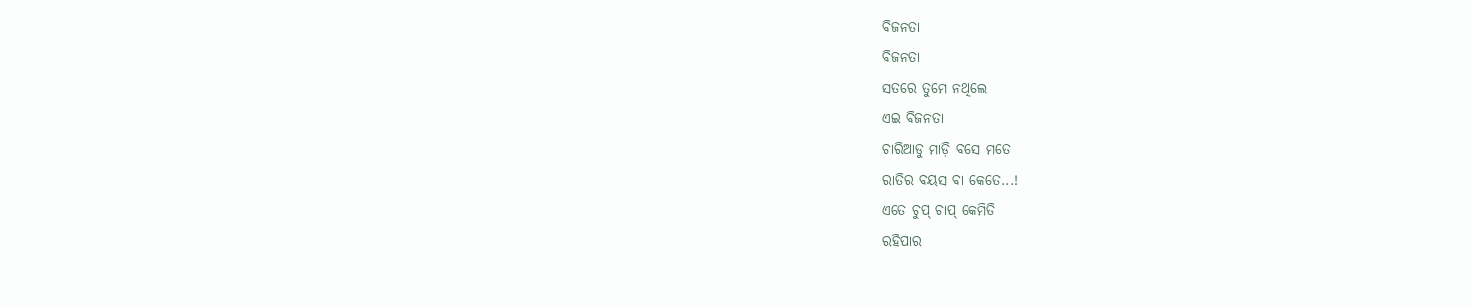ବିଜନତା
ବିଜନତା
ସତରେ ତୁମେ ନଥିଲେ
ଏଇ ବିଜନତା
ଚାରିଆଡୁ ମାଡ଼ି ବସେ ମତେ
ରାତିର ବୟସ ବା କେତେ...!
ଏତେ ଚୁପ୍ ଚାପ୍ କେମିତି
ରହିପାର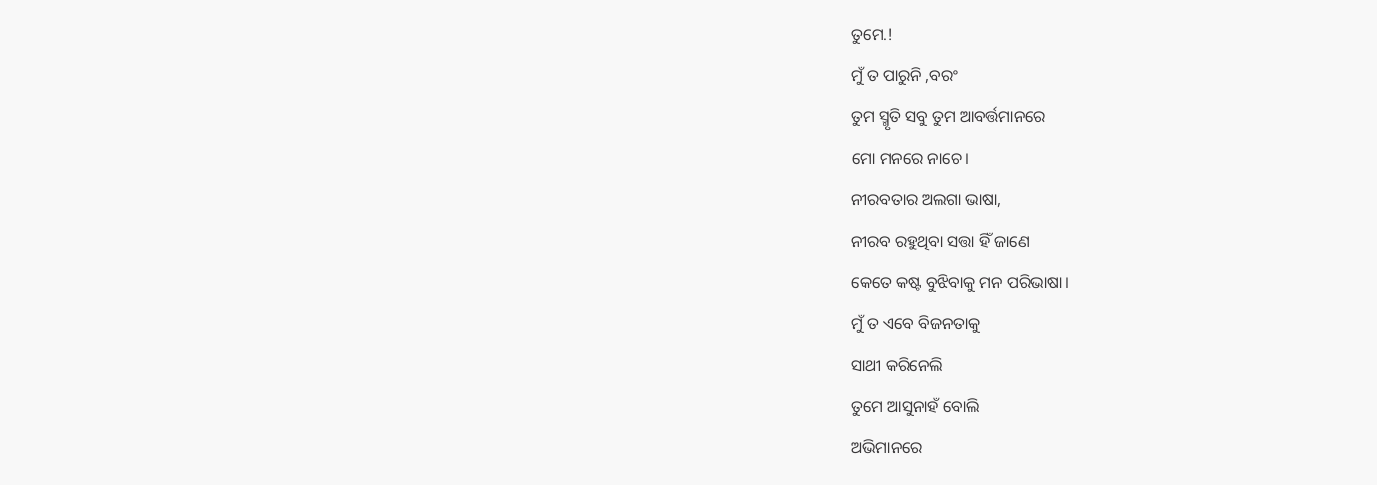ତୁମେ.!
ମୁଁ ତ ପାରୁନି ,ବରଂ
ତୁମ ସ୍ମୃତି ସବୁ ତୁମ ଆବର୍ତ୍ତମାନରେ
ମୋ ମନରେ ନାଚେ।
ନୀରବତାର ଅଲଗା ଭାଷା,
ନୀରବ ରହୁଥିବା ସତ୍ତା ହିଁ ଜାଣେ
କେତେ କଷ୍ଟ ବୁଝିବାକୁ ମନ ପରିଭାଷା।
ମୁଁ ତ ଏବେ ବିଜନତାକୁ
ସାଥୀ କରିନେଲି
ତୁମେ ଆସୁନାହଁ ବୋଲି
ଅଭିମାନରେ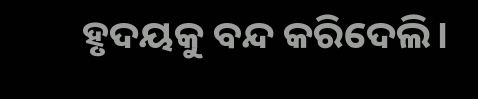ହୃଦୟକୁ ବନ୍ଦ କରିଦେଲି।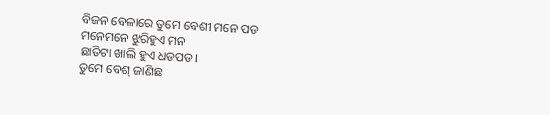ବିଜନ ବେଳାରେ ତୁମେ ବେଶୀ ମନେ ପଡ
ମନେମନେ ଝୁରିହୁଏ ମନ
ଛାତିଟା ଖାଲି ହୁଏ ଧଡପଡ।
ତୁମେ ବେଶ୍ ଜାଣିଛ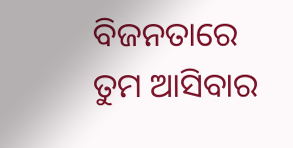ବିଜନତାରେ ତୁମ ଆସିବାର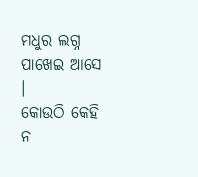ମଧୁର ଲଗ୍ନ
ପାଖେଇ ଆସେ ।
କୋଉଠି କେହି ନ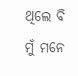ଥିଲେ ବି
ମୁଁ ମନେ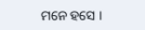ମନେ ହସେ ।